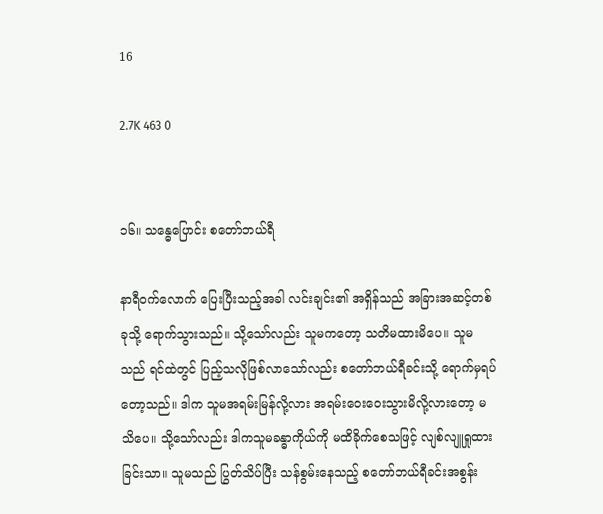16

2.7K 463 0


၁၆။ သန္ဓေပြောင်း စတော်ဘယ်ရီ

နာရီဝက်လောက် ပြေးပြီးသည့်အခါ လင်းချင်း၏ အရှိန်သည် အခြားအဆင့်တစ်ခုသို့ ရောက်သွားသည်။ သို့သော်လည်း သူမကတော့ သတိမထားမိပေ။ သူမသည် ရင်ထဲတွင် ပြည့်သလိုဖြစ်လာသော်လည်း စတော်ဘယ်ရီခင်းသို့ ရောက်မှရပ်တော့သည်။ ဒါက သူမအရမ်းမြန်လို့လား အရမ်းဝေးဝေးသွားမိလို့လားတော့ မသိပေ။ သို့သော်လည်း ဒါကသူမခန္ဓာကိုယ်ကို မထိခိုက်စေသဖြင့် လျစ်လျူရှုထားခြင်းသာ။ သူမသည် ပြွတ်သိပ်ပြီး သန်စွမ်းနေသည့် စတော်ဘယ်ရီခင်းအစွန်း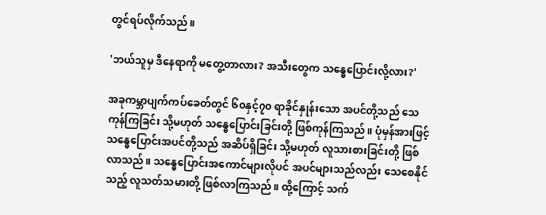တွင်ရပ်လိုက်သည်။

'ဘယ်သူမှ ဒီနေရာကို မတွေ့တာလား? အသီးတွေက သန္ဓေပြောင်းလို့လား?'

အခုကမ္ဘာပျက်ကပ်ခေတ်တွင် ၆၀နှင့်၇၀ ရာခိုင်နှုန်းသော အပင်တို့သည် သေကုန်ကြခြင်း သို့မဟုတ် သန္ဓေပြောင်းခြင်းတို့ ဖြစ်ကုန်ကြသည်။ ပုံမှန်အားဖြင့် သန္ဓေပြောင်းအပင်တို့သည် အဆိပ်ရှိခြင်း သို့မဟုတ် လူသားစားခြင်းတို့ ဖြစ်လာသည်။ သန္ဓေပြောင်းအကောင်များလိုပင် အပင်များသည်လည်း သေစေနိုင်သည့် လူသတ်သမားတို့ ဖြစ်လာကြသည်။ ထို့ကြောင့် သက်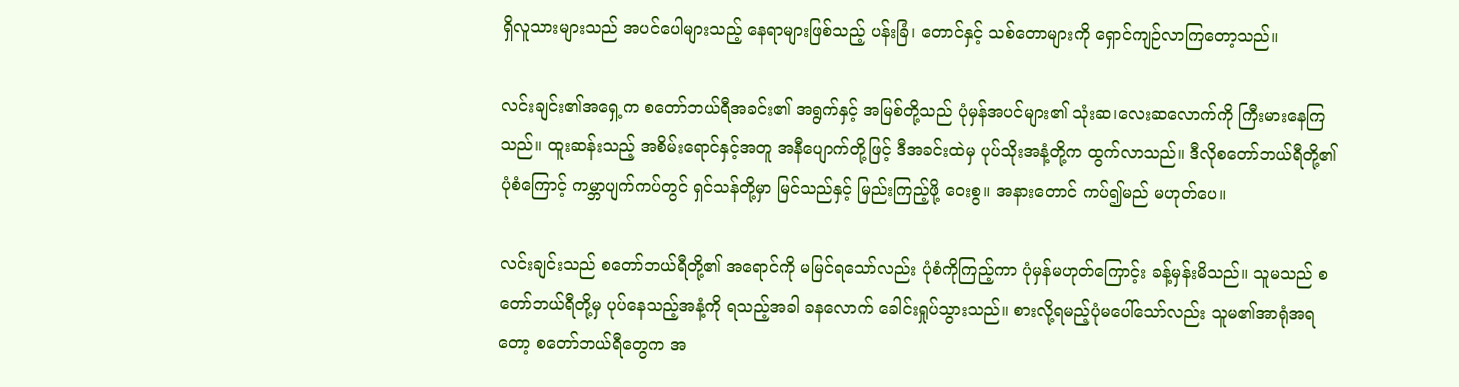ရှိလူသားများသည် အပင်ပေါများသည့် နေရာများဖြစ်သည့် ပန်းခြံ၊ တောင်နှင့် သစ်တောများကို ရှောင်ကျဉ်လာကြတော့သည်။

လင်းချင်း၏အရှေ့က စတော်ဘယ်ရီအခင်း၏ အရွက်နှင့် အမြစ်တို့သည် ပုံမှန်အပင်များ၏ သုံးဆ၊လေးဆလောက်ကို ကြီးမားနေကြသည်။ ထူးဆန်းသည့် အစိမ်းရောင်နှင့်အတူ အနီပျောက်တို့ဖြင့် ဒီအခင်းထဲမှ ပုပ်သိုးအနံ့တို့က ထွက်လာသည်။ ဒီလိုစတော်ဘယ်ရီတို့၏ ပုံစံကြောင့် ကမ္ဘာပျက်ကပ်တွင် ရှင်သန်တို့မှာ မြင်သည်နှင့် မြည်းကြည့်ဖို့ ဝေးစွ။ အနားတောင် ကပ်၍မည် မဟုတ်ပေ။

လင်းချင်းသည် စတော်ဘယ်ရီတို့၏ အရောင်ကို မမြင်ရသော်လည်း ပုံစံကိုကြည့်ကာ ပုံမှန်မဟုတ်ကြောင့်း ခန့်မှန်းမိသည်။ သူမသည် စတော်ဘယ်ရီတို့မှ ပုပ်နေသည့်အနံ့ကို ရသည့်အခါ ခနလောက် ခေါင်းရှုပ်သွားသည်။ စားလို့ရမည့်ပုံမပေါ်သော်လည်း သူမ၏အာရုံအရတော့ စတော်ဘယ်ရီတွေက အ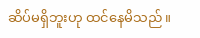ဆိပ်မရှိဘူးဟု ထင်နေမိသည်။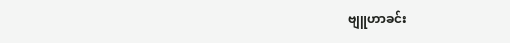ဗျူဟာခင်း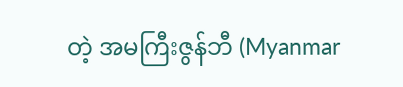တဲ့ အမကြီးဇွန်ဘီ (Myanmar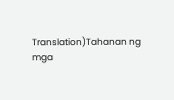Translation)Tahanan ng mga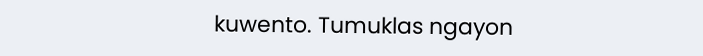kuwento. Tumuklas ngayon